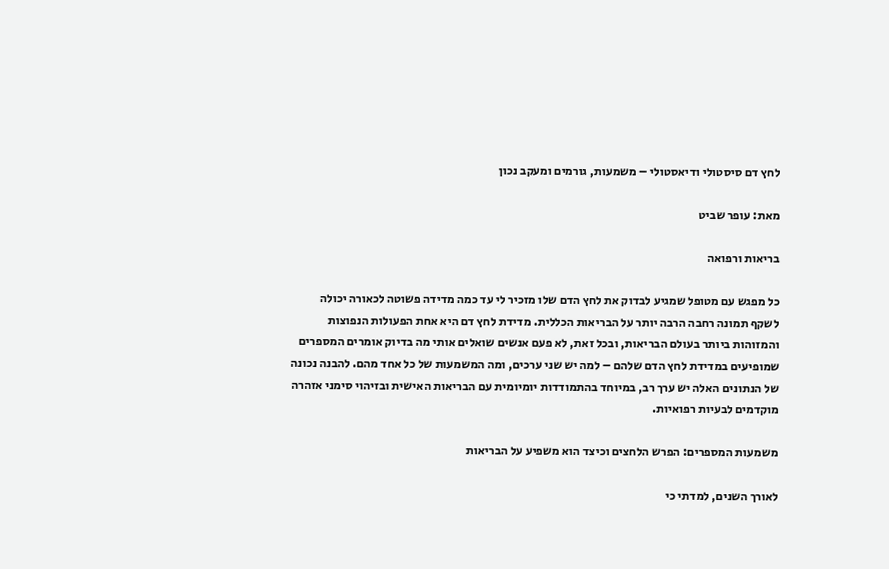לחץ דם סיסטולי ודיאסטולי – משמעות, גורמים ומעקב נכון

מאת: עופר שביט

בריאות ורפואה

כל מפגש עם מטופל שמגיע לבדוק את לחץ הדם שלו מזכיר לי עד כמה מדידה פשוטה לכאורה יכולה לשקף תמונה רחבה הרבה יותר על הבריאות הכללית. מדידת לחץ דם היא אחת הפעולות הנפוצות והמזוהות ביותר בעולם הבריאות, ובכל זאת, לא פעם אנשים שואלים אותי מה בדיוק אומרים המספרים שמופיעים במדידת לחץ הדם שלהם – למה יש שני ערכים, ומה המשמעות של כל אחד מהם. להבנה נכונה של הנתונים האלה יש ערך רב, במיוחד בהתמודדות יומיומית עם הבריאות האישית ובזיהוי סימני אזהרה מוקדמים לבעיות רפואיות.

משמעות המספרים: הפרש הלחצים וכיצד הוא משפיע על הבריאות

לאורך השנים, למדתי כי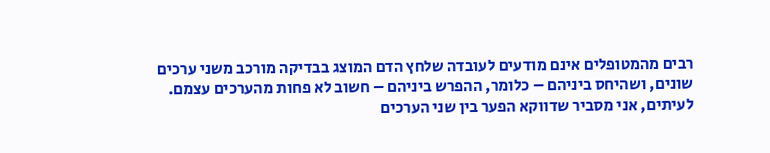רבים מהמטופלים אינם מודעים לעובדה שלחץ הדם המוצג בבדיקה מורכב משני ערכים שונים, ושהיחס ביניהם – כלומר, ההפרש ביניהם – חשוב לא פחות מהערכים עצמם. לעיתים, אני מסביר שדווקא הפער בין שני הערכים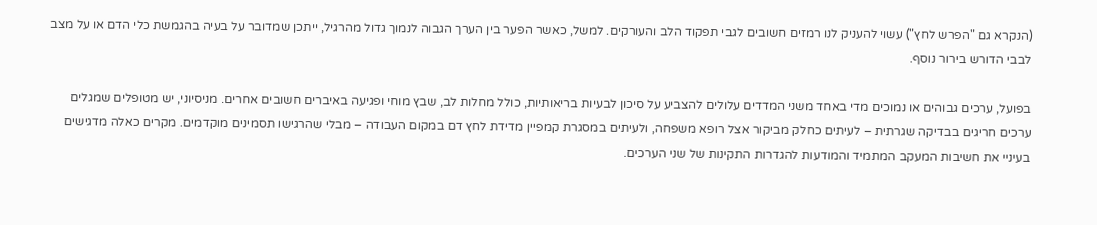(הנקרא גם "הפרש לחץ") עשוי להעניק לנו רמזים חשובים לגבי תפקוד הלב והעורקים. למשל, כאשר הפער בין הערך הגבוה לנמוך גדול מהרגיל, ייתכן שמדובר על בעיה בהגמשת כלי הדם או על מצב לבבי הדורש בירור נוסף.

בפועל, ערכים גבוהים או נמוכים מדי באחד משני המדדים עלולים להצביע על סיכון לבעיות בריאותיות, כולל מחלות לב, שבץ מוחי ופגיעה באיברים חשובים אחרים. מניסיוני, יש מטופלים שמגלים ערכים חריגים בבדיקה שגרתית – לעיתים כחלק מביקור אצל רופא משפחה, ולעיתים במסגרת קמפיין מדידת לחץ דם במקום העבודה – מבלי שהרגישו תסמינים מוקדמים. מקרים כאלה מדגישים בעיניי את חשיבות המעקב המתמיד והמודעות להגדרות התקינות של שני הערכים.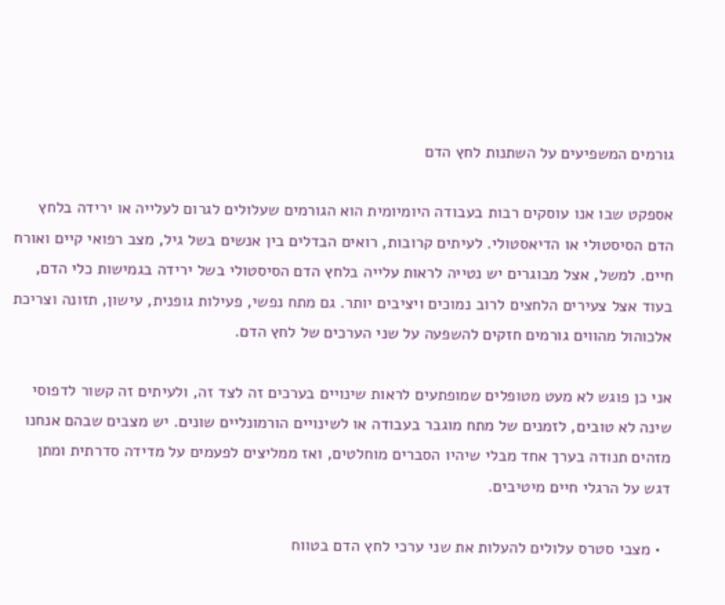גורמים המשפיעים על השתנות לחץ הדם

אספקט שבו אנו עוסקים רבות בעבודה היומיומית הוא הגורמים שעלולים לגרום לעלייה או ירידה בלחץ הדם הסיסטולי או הדיאסטולי. לעיתים קרובות, רואים הבדלים בין אנשים בשל גיל, מצב רפואי קיים ואורח חיים. למשל, אצל מבוגרים יש נטייה לראות עלייה בלחץ הדם הסיסטולי בשל ירידה בגמישות כלי הדם, בעוד אצל צעירים הלחצים לרוב נמוכים ויציבים יותר. גם מתח נפשי, פעילות גופנית, עישון, תזונה וצריכת אלכוהול מהווים גורמים חזקים להשפעה על שני הערכים של לחץ הדם.

אני כן פוגש לא מעט מטופלים שמופתעים לראות שינויים בערכים זה לצד זה, ולעיתים זה קשור לדפוסי שינה לא טובים, לזמנים של מתח מוגבר בעבודה או לשינויים הורמונליים שונים. יש מצבים שבהם אנחנו מזהים תנודה בערך אחד מבלי שיהיו הסברים מוחלטים, ואז ממליצים לפעמים על מדידה סדרתית ומתן דגש על הרגלי חיים מיטיבים.

  • מצבי סטרס עלולים להעלות את שני ערכי לחץ הדם בטווח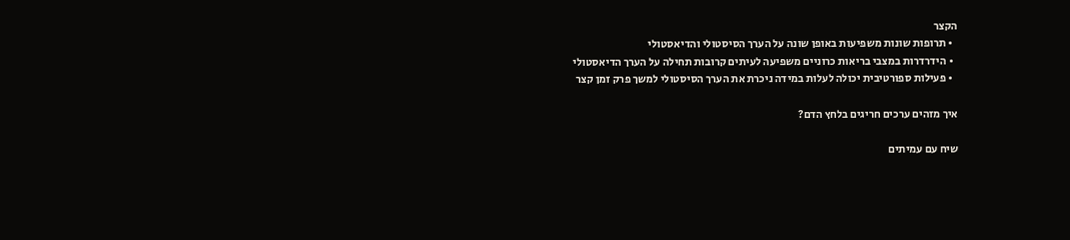הקצר
  • תרופות שונות משפיעות באופן שונה על הערך הסיסטולי והדיאסטולי
  • הידרדרות במצבי בריאות כרוניים משפיעה לעיתים קרובות תחילה על הערך הדיאסטולי
  • פעילות ספורטיבית יכולה לעלות במידה ניכרת את הערך הסיסטולי למשך פרק זמן קצר

איך מזהים ערכים חריגים בלחץ הדם?

שיח עם עמיתים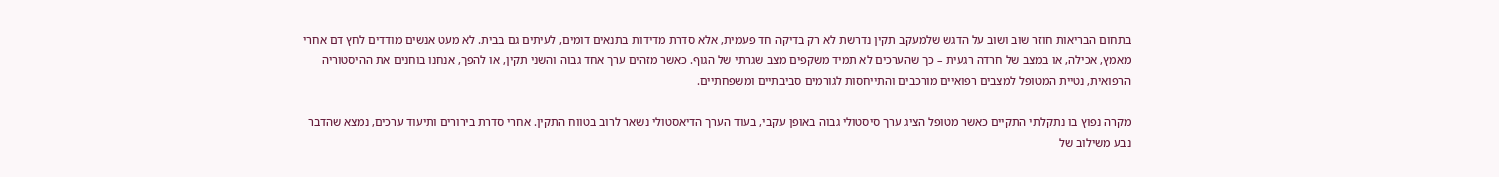בתחום הבריאות חוזר שוב ושוב על הדגש שלמעקב תקין נדרשת לא רק בדיקה חד פעמית, אלא סדרת מדידות בתנאים דומים, לעיתים גם בבית. לא מעט אנשים מודדים לחץ דם אחרי מאמץ, אכילה, או במצב של חרדה רגעית – כך שהערכים לא תמיד משקפים מצב שגרתי של הגוף. כאשר מזהים ערך אחד גבוה והשני תקין, או להפך, אנחנו בוחנים את ההיסטוריה הרפואית, נטיית המטופל למצבים רפואיים מורכבים והתייחסות לגורמים סביבתיים ומשפחתיים.

מקרה נפוץ בו נתקלתי התקיים כאשר מטופל הציג ערך סיסטולי גבוה באופן עקבי, בעוד הערך הדיאסטולי נשאר לרוב בטווח התקין. אחרי סדרת בירורים ותיעוד ערכים, נמצא שהדבר נבע משילוב של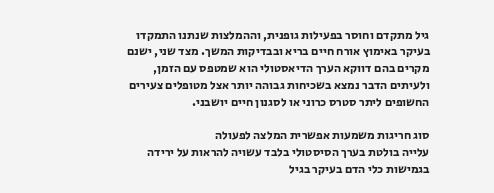גיל מתקדם וחוסר בפעילות גופנית, וההמלצות שנתנו התמקדו בעיקר באימוץ אורח חיים בריא ובבדיקות המשך. מצד שני, ישנם מקרים בהם דווקא הערך הדיאסטולי הוא שמטפס עם הזמן, ולעיתים הדבר נמצא בשכיחות גבוהה יותר אצל מטופלים צעירים החשופים ליתר סטרס כרוני או לסגנון חיים יושבני.

סוג חריגות משמעות אפשרית המלצה לפעולה
עלייה בולטת בערך הסיסטולי בלבד עשויה להראות על ירידה בגמישות כלי הדם בעיקר בגיל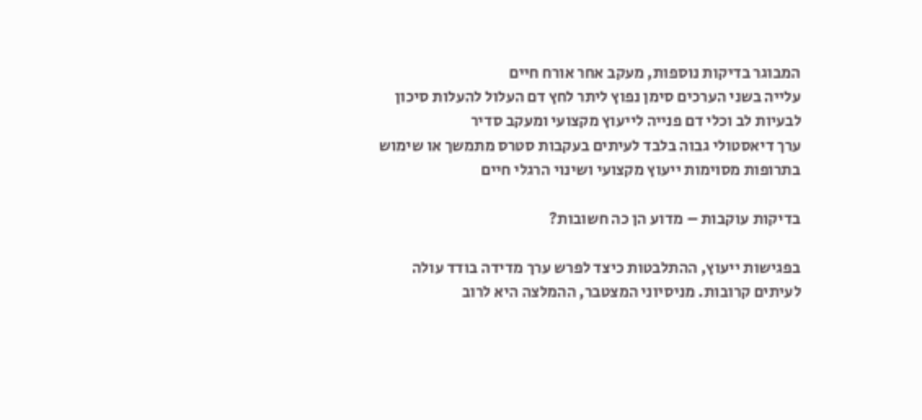המבוגר בדיקות נוספות, מעקב אחר אורח חיים
עלייה בשני הערכים סימן נפוץ ליתר לחץ דם העלול להעלות סיכון לבעיות לב וכלי דם פנייה לייעוץ מקצועי ומעקב סדיר
ערך דיאסטולי גבוה בלבד לעיתים בעקבות סטרס מתמשך או שימוש בתרופות מסוימות ייעוץ מקצועי ושינוי הרגלי חיים

בדיקות עוקבות – מדוע הן כה חשובות?

בפגישות ייעוץ, ההתלבטות כיצד לפרש ערך מדידה בודד עולה לעיתים קרובות. מניסיוני המצטבר, ההמלצה היא לרוב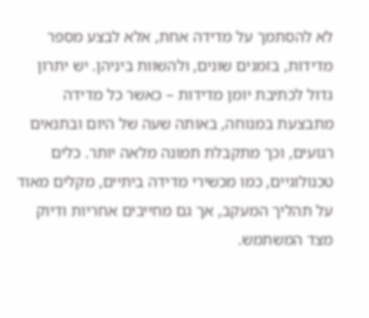לא להסתמך על מדידה אחת, אלא לבצע מספר מדידות, בזמנים שונים, ולהשוות ביניהן. יש יתרון גדול לכתיבת יומן מדידות – כאשר כל מדידה מתבצעת במנוחה, באותה שעה של היום ובתנאים רגועים, וכך מתקבלת תמונה מלאה יותר. כלים טכנולוגיים, כמו מכשירי מדידה ביתיים, מקלים מאוד על תהליך המעקב, אך גם מחייבים אחריות ודיוק מצד המשתמש.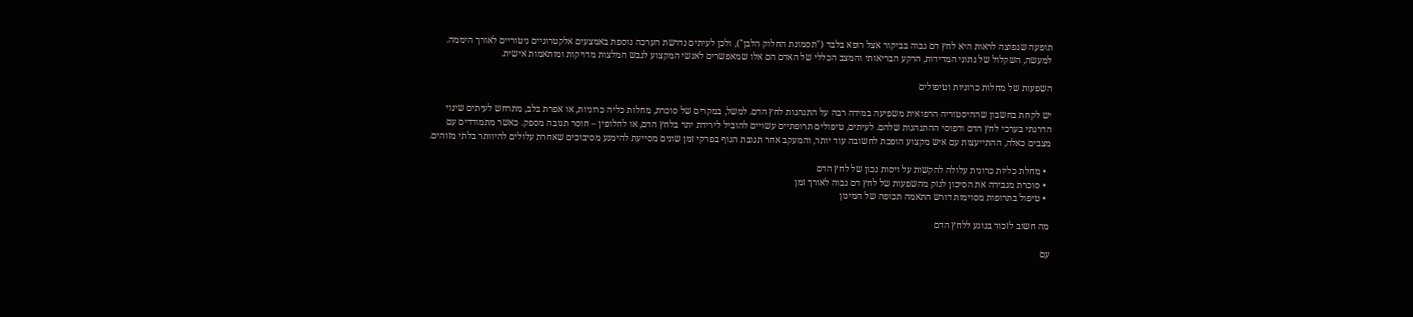תופעה שנפוצה לראות היא לחץ דם גבוה בביקור אצל רופא בלבד ("תסמונת החלוק הלבן"), ולכן לעיתים נדרשת הערכה נוספת באמצעים אלקטרוניים ניטוריים לאורך היממה. למעשה, השקלול של נתוני המדידות, הרקע הבריאותי והמצב הכללי של האדם הם אלו שמאפשרים לאנשי המקצוע לגבש המלצות מדויקות ומותאמות אישית.

השפעות של מחלות כרוניות וטיפולים

יש לקחת בחשבון שההיסטוריה הרפואית משפיעה במידה רבה על התנהגות לחץ הדם. למשל, במקרים של סוכרת, מחלות כליה כרוניות, או אפרת בלב, מתרחש לעיתים שינוי הדרגתי בערכי לחץ הדם ודפוסי ההתנהגות שלהם. לעיתים, טיפולים תרופתיים עשויים להוביל לירידת יתר בלחץ הדם, או לחלופין – חוסר תגובה מספק. כאשר מתמודדים עם מצבים כאלה, ההתייעצות עם איש מקצוע הופכת לחשובה עוד יותר, והמעקב אחר תגובת הגוף בפרקי זמן שונים מסייעת להימנע מסיבוכים שאחרת עלולים להיוותר בלתי מזוהים.

  • מחלת כליות כרונית עלולה להקשות על ויסות נכון של לחץ הדם
  • סוכרת מגבירה את הסיכון לנזק מהשפעות של לחץ דם גבוה לאורך זמן
  • טיפול בתרופות מסוימות דורש התאמה תכופה של המינון

מה חשוב לזכור בנוגע ללחץ הדם

עם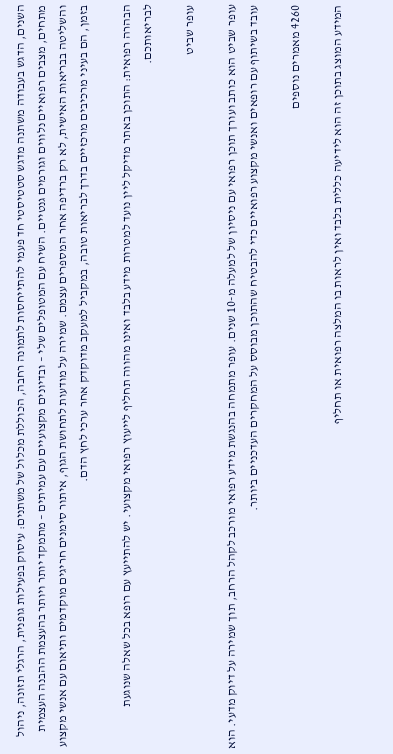השנים, הדגש בעבודה משתנה מדגש סטטיסטי חד פעמי להתייחסות לתמונה רחבה, הכוללת מכלול של משתנים: עיסוק בפעילות גופנית, הרגלי תזונה, ניהול מתחים, מצבים רפואיים נלווים וגורמים גנטיים. השיח עם המטופלים שלי – ובדיונים מקצועיים עם עמיתים – מתמקד יותר ויותר בהעצמת ההבנה העצמית והשליטה בבריאות האישית, לא רק ברדיפה אחר המספרים עצמם. שמירה על מודעות לתחושת הגוף, איתור סימנים חריגים מוקדמים ותיאום עם אנשי מקצוע בזמן, הם בעיני מרכיבים מרכזיים בדרך לבריאות טובה, במקביל למעקב מדוקדק אחר ערכי לחץ הדם.

הבהרה רפואית: התוכן באתר מדיקל ליין נועד למטרות מידע בלבד ואינו מהווה תחליף לייעוץ רפואי מקצועי. יש להתייעץ עם רופא בכל שאלה שנוגעת לבריאותכם.

עופר שביט

עופר שביט הוא כותב ועורך תוכן רפואי עם ניסיון של למעלה מ-10 שנים. עופר מתמחה בהנגשת מידע רפואי מורכב לקהל הרחב, תוך שמירה על דיוק מדעי. הוא עובד בשיתוף עם רופאים ואנשי מקצוע רפואיים כדי להבטיח שהתוכן מבוסס על המחקרים העדכניים ביותר.

4260 מאמרים נוספים

המידע המוצג בתוכן זה הוא לידיעה כללית בלבד ואין לראות בו המלצה רפואית או תחליף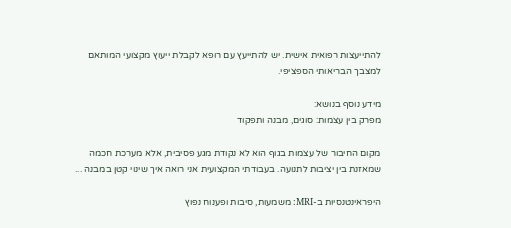להתייעצות רפואית אישית. יש להתייעץ עם רופא לקבלת ייעוץ מקצועי המותאם למצבך הבריאותי הספציפי.

מידע נוסף בנושא:
מפרק בין עצמות: סוגים, מבנה ותפקוד

מקום החיבור של עצמות בגוף הוא לא נקודת מגע פסיבית, אלא מערכת חכמה שמאזנת בין יציבות לתנועה. בעבודתי המקצועית אני רואה איך שינוי קטן במבנה ...

היפראינטנסיות ב-MRI: משמעות, סיבות ופענוח נפוץ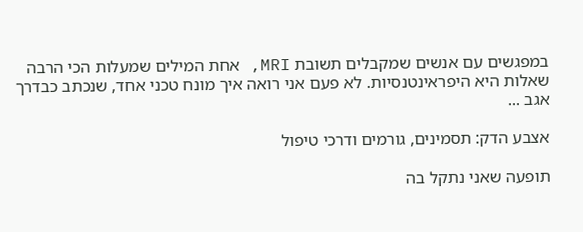במפגשים עם אנשים שמקבלים תשובת MRI, אחת המילים שמעלות הכי הרבה שאלות היא היפראינטנסיות. לא פעם אני רואה איך מונח טכני אחד, שנכתב כבדרך אגב ...

אצבע הדק: תסמינים, גורמים ודרכי טיפול

תופעה שאני נתקל בה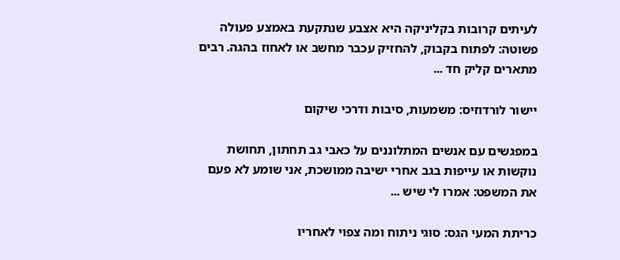לעיתים קרובות בקליניקה היא אצבע שנתקעת באמצע פעולה פשוטה: לפתוח בקבוק, להחזיק עכבר מחשב או לאחוז בהגה. רבים מתארים קליק חד ...

יישור לורדוזיס: משמעות, סיבות ודרכי שיקום

במפגשים עם אנשים המתלוננים על כאבי גב תחתון, תחושת נוקשות או עייפות בגב אחרי ישיבה ממושכת, אני שומע לא פעם את המשפט: אמרו לי שיש ...

כריתת המעי הגס: סוגי ניתוח ומה צפוי לאחריו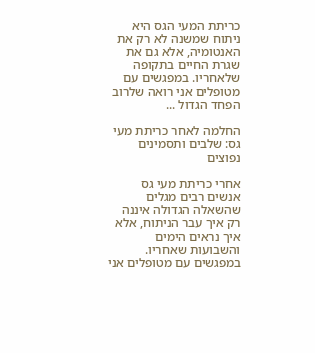כריתת המעי הגס היא ניתוח שמשנה לא רק את האנטומיה, אלא גם את שגרת החיים בתקופה שלאחריו. במפגשים עם מטופלים אני רואה שלרוב הפחד הגדול ...

החלמה לאחר כריתת מעי גס: שלבים ותסמינים נפוצים

אחרי כריתת מעי גס אנשים רבים מגלים שהשאלה הגדולה איננה רק איך עבר הניתוח, אלא איך נראים הימים והשבועות שאחריו. במפגשים עם מטופלים אני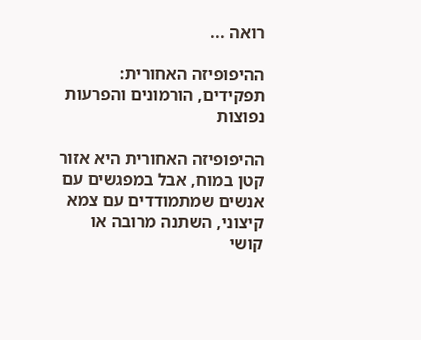רואה ...

ההיפופיזה האחורית: תפקידים, הורמונים והפרעות נפוצות

ההיפופיזה האחורית היא אזור קטן במוח, אבל במפגשים עם אנשים שמתמודדים עם צמא קיצוני, השתנה מרובה או קושי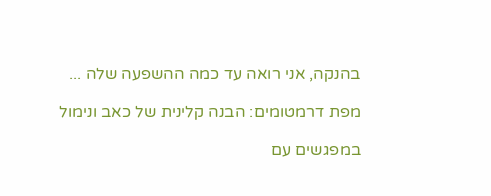בהנקה, אני רואה עד כמה ההשפעה שלה ...

מפת דרמטומים: הבנה קלינית של כאב ונימול

במפגשים עם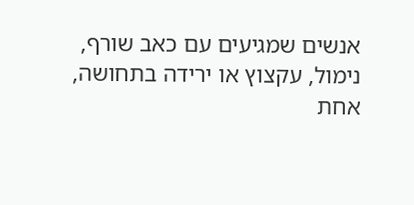אנשים שמגיעים עם כאב שורף, נימול, עקצוץ או ירידה בתחושה, אחת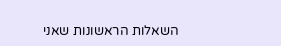השאלות הראשונות שאני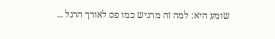שומע היא: למה זה מרגיש כמו פס לאורך הרגל ...